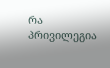რა პრივილეგია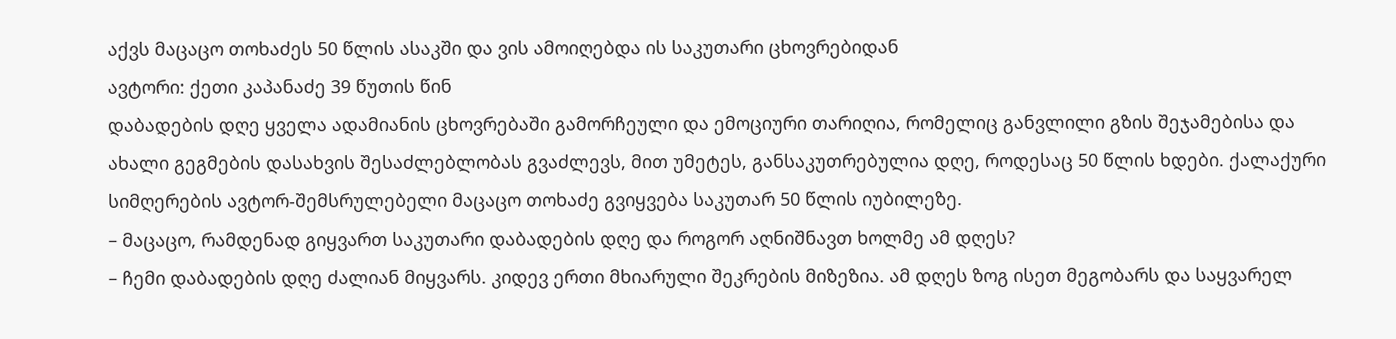აქვს მაცაცო თოხაძეს 50 წლის ასაკში და ვის ამოიღებდა ის საკუთარი ცხოვრებიდან
ავტორი: ქეთი კაპანაძე 39 წუთის წინ
დაბადების დღე ყველა ადამიანის ცხოვრებაში გამორჩეული და ემოციური თარიღია, რომელიც განვლილი გზის შეჯამებისა და ახალი გეგმების დასახვის შესაძლებლობას გვაძლევს, მით უმეტეს, განსაკუთრებულია დღე, როდესაც 50 წლის ხდები. ქალაქური სიმღერების ავტორ-შემსრულებელი მაცაცო თოხაძე გვიყვება საკუთარ 50 წლის იუბილეზე.
– მაცაცო, რამდენად გიყვართ საკუთარი დაბადების დღე და როგორ აღნიშნავთ ხოლმე ამ დღეს?
– ჩემი დაბადების დღე ძალიან მიყვარს. კიდევ ერთი მხიარული შეკრების მიზეზია. ამ დღეს ზოგ ისეთ მეგობარს და საყვარელ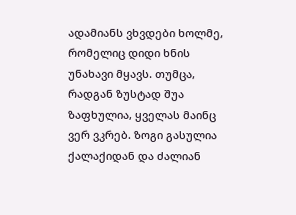ადამიანს ვხვდები ხოლმე, რომელიც დიდი ხნის უნახავი მყავს. თუმცა, რადგან ზუსტად შუა ზაფხულია, ყველას მაინც ვერ ვკრებ. ზოგი გასულია ქალაქიდან და ძალიან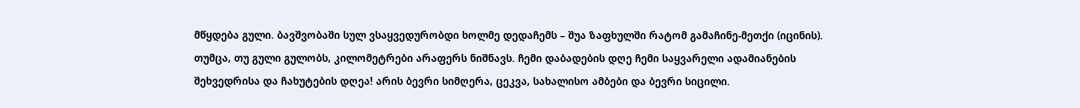მწყდება გული. ბავშვობაში სულ ვსაყვედურობდი ხოლმე დედაჩემს – შუა ზაფხულში რატომ გამაჩინე-მეთქი (იცინის). თუმცა, თუ გული გულობს, კილომეტრები არაფერს ნიშნავს. ჩემი დაბადების დღე ჩემი საყვარელი ადამიანების შეხვედრისა და ჩახუტების დღეა! არის ბევრი სიმღერა, ცეკვა, სახალისო ამბები და ბევრი სიცილი.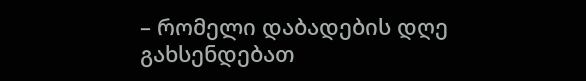– რომელი დაბადების დღე გახსენდებათ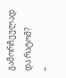გამორჩეულად და რატომ?
–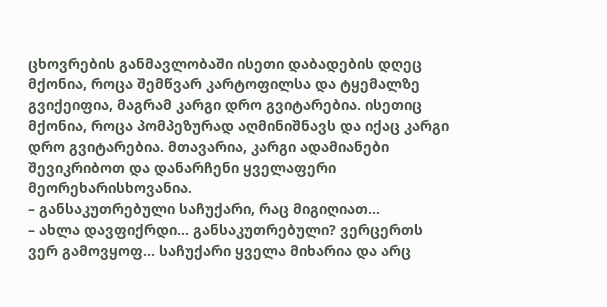ცხოვრების განმავლობაში ისეთი დაბადების დღეც მქონია, როცა შემწვარ კარტოფილსა და ტყემალზე გვიქეიფია, მაგრამ კარგი დრო გვიტარებია. ისეთიც მქონია, როცა პომპეზურად აღმინიშნავს და იქაც კარგი დრო გვიტარებია. მთავარია, კარგი ადამიანები შევიკრიბოთ და დანარჩენი ყველაფერი მეორეხარისხოვანია.
– განსაკუთრებული საჩუქარი, რაც მიგიღიათ…
– ახლა დავფიქრდი... განსაკუთრებული? ვერცერთს ვერ გამოვყოფ... საჩუქარი ყველა მიხარია და არც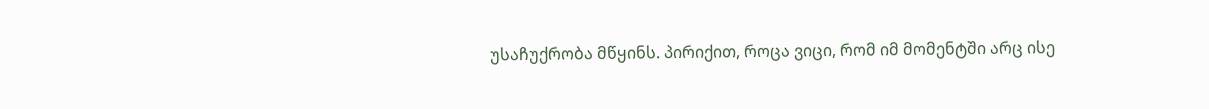უსაჩუქრობა მწყინს. პირიქით, როცა ვიცი, რომ იმ მომენტში არც ისე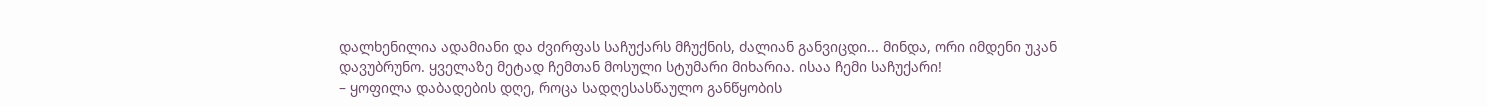დალხენილია ადამიანი და ძვირფას საჩუქარს მჩუქნის, ძალიან განვიცდი... მინდა, ორი იმდენი უკან დავუბრუნო. ყველაზე მეტად ჩემთან მოსული სტუმარი მიხარია. ისაა ჩემი საჩუქარი!
– ყოფილა დაბადების დღე, როცა სადღესასწაულო განწყობის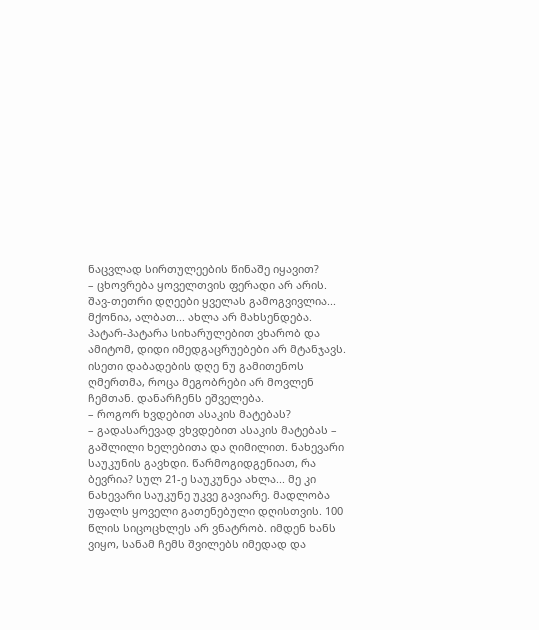ნაცვლად სირთულეების წინაშე იყავით?
– ცხოვრება ყოველთვის ფერადი არ არის. შავ-თეთრი დღეები ყველას გამოგვივლია... მქონია, ალბათ... ახლა არ მახსენდება. პატარ-პატარა სიხარულებით ვხარობ და ამიტომ, დიდი იმედგაცრუებები არ მტანჯავს. ისეთი დაბადების დღე ნუ გამითენოს ღმერთმა, როცა მეგობრები არ მოვლენ ჩემთან. დანარჩენს ეშველება.
– როგორ ხვდებით ასაკის მატებას?
– გადასარევად ვხვდებით ასაკის მატებას – გაშლილი ხელებითა და ღიმილით. ნახევარი საუკუნის გავხდი. წარმოგიდგენიათ, რა ბევრია? სულ 21-ე საუკუნეა ახლა... მე კი ნახევარი საუკუნე უკვე გავიარე. მადლობა უფალს ყოველი გათენებული დღისთვის. 100 წლის სიცოცხლეს არ ვნატრობ. იმდენ ხანს ვიყო, სანამ ჩემს შვილებს იმედად და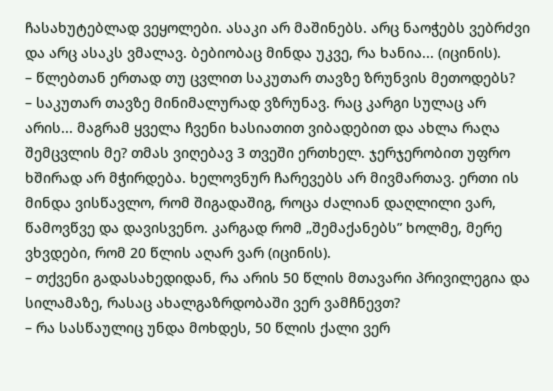ჩასახუტებლად ვეყოლები. ასაკი არ მაშინებს. არც ნაოჭებს ვებრძვი და არც ასაკს ვმალავ. ბებიობაც მინდა უკვე, რა ხანია... (იცინის).
– წლებთან ერთად თუ ცვლით საკუთარ თავზე ზრუნვის მეთოდებს?
– საკუთარ თავზე მინიმალურად ვზრუნავ. რაც კარგი სულაც არ არის... მაგრამ ყველა ჩვენი ხასიათით ვიბადებით და ახლა რაღა შემცვლის მე? თმას ვიღებავ 3 თვეში ერთხელ. ჯერჯერობით უფრო ხშირად არ მჭირდება. ხელოვნურ ჩარევებს არ მივმართავ. ერთი ის მინდა ვისწავლო, რომ შიგადაშიგ, როცა ძალიან დაღლილი ვარ, წამოვწვე და დავისვენო. კარგად რომ „შემაქანებს” ხოლმე, მერე ვხვდები, რომ 20 წლის აღარ ვარ (იცინის).
– თქვენი გადასახედიდან, რა არის 50 წლის მთავარი პრივილეგია და სილამაზე, რასაც ახალგაზრდობაში ვერ ვამჩნევთ?
– რა სასწაულიც უნდა მოხდეს, 50 წლის ქალი ვერ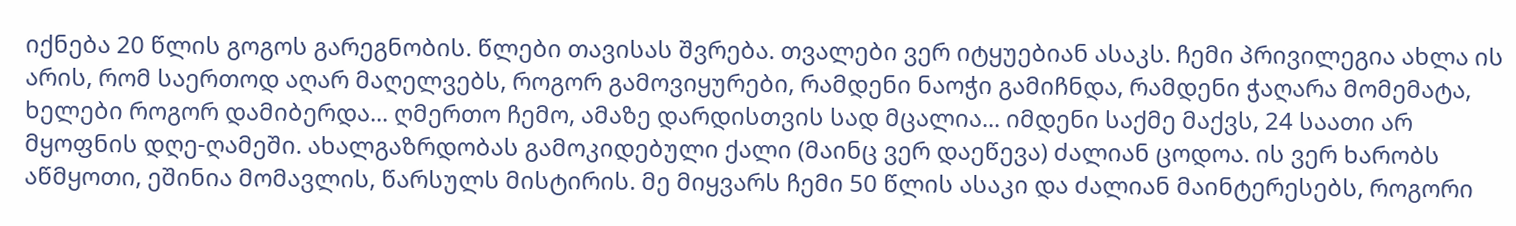იქნება 20 წლის გოგოს გარეგნობის. წლები თავისას შვრება. თვალები ვერ იტყუებიან ასაკს. ჩემი პრივილეგია ახლა ის არის, რომ საერთოდ აღარ მაღელვებს, როგორ გამოვიყურები, რამდენი ნაოჭი გამიჩნდა, რამდენი ჭაღარა მომემატა, ხელები როგორ დამიბერდა... ღმერთო ჩემო, ამაზე დარდისთვის სად მცალია... იმდენი საქმე მაქვს, 24 საათი არ მყოფნის დღე-ღამეში. ახალგაზრდობას გამოკიდებული ქალი (მაინც ვერ დაეწევა) ძალიან ცოდოა. ის ვერ ხარობს აწმყოთი, ეშინია მომავლის, წარსულს მისტირის. მე მიყვარს ჩემი 50 წლის ასაკი და ძალიან მაინტერესებს, როგორი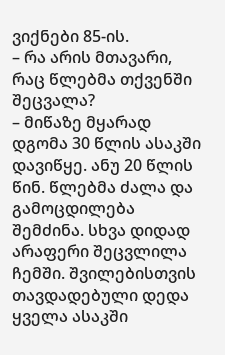ვიქნები 85-ის.
– რა არის მთავარი, რაც წლებმა თქვენში შეცვალა?
– მიწაზე მყარად დგომა 30 წლის ასაკში დავიწყე. ანუ 20 წლის წინ. წლებმა ძალა და გამოცდილება შემძინა. სხვა დიდად არაფერი შეცვლილა ჩემში. შვილებისთვის თავდადებული დედა ყველა ასაკში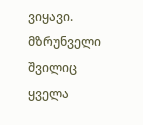ვიყავი. მზრუნველი შვილიც ყველა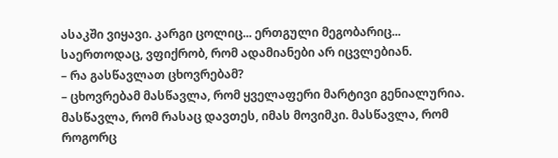ასაკში ვიყავი. კარგი ცოლიც... ერთგული მეგობარიც... საერთოდაც, ვფიქრობ, რომ ადამიანები არ იცვლებიან.
– რა გასწავლათ ცხოვრებამ?
– ცხოვრებამ მასწავლა, რომ ყველაფერი მარტივი გენიალურია. მასწავლა, რომ რასაც დავთეს, იმას მოვიმკი. მასწავლა, რომ როგორც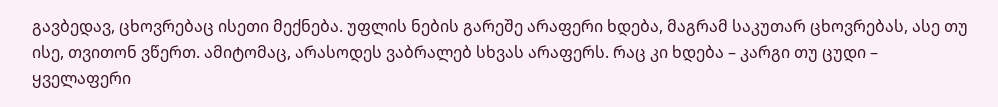გავბედავ, ცხოვრებაც ისეთი მექნება. უფლის ნების გარეშე არაფერი ხდება, მაგრამ საკუთარ ცხოვრებას, ასე თუ ისე, თვითონ ვწერთ. ამიტომაც, არასოდეს ვაბრალებ სხვას არაფერს. რაც კი ხდება – კარგი თუ ცუდი – ყველაფერი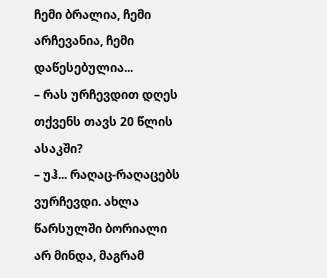ჩემი ბრალია, ჩემი არჩევანია, ჩემი დაწესებულია...
– რას ურჩევდით დღეს თქვენს თავს 20 წლის ასაკში?
– უჰ... რაღაც-რაღაცებს ვურჩევდი. ახლა წარსულში ბორიალი არ მინდა, მაგრამ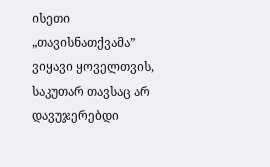ისეთი „თავისნათქვამა” ვიყავი ყოველთვის, საკუთარ თავსაც არ დავუჯერებდი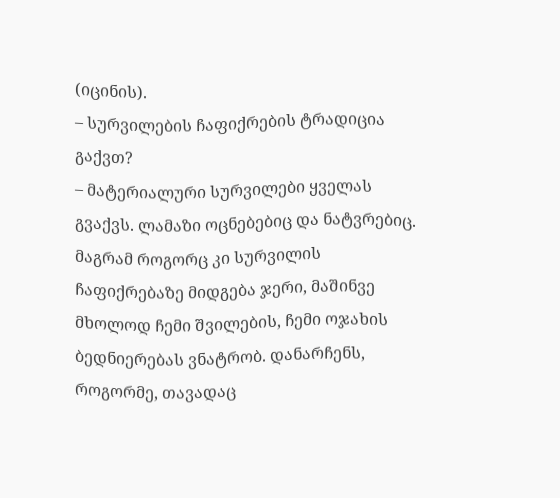(იცინის).
– სურვილების ჩაფიქრების ტრადიცია გაქვთ?
– მატერიალური სურვილები ყველას გვაქვს. ლამაზი ოცნებებიც და ნატვრებიც. მაგრამ როგორც კი სურვილის ჩაფიქრებაზე მიდგება ჯერი, მაშინვე მხოლოდ ჩემი შვილების, ჩემი ოჯახის ბედნიერებას ვნატრობ. დანარჩენს, როგორმე, თავადაც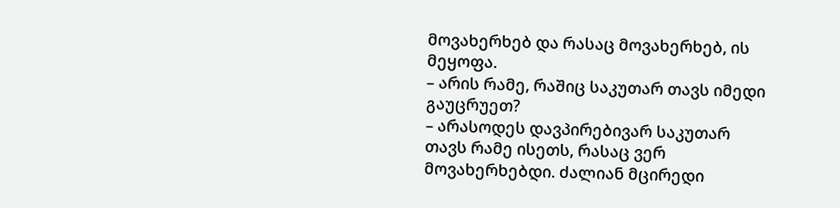მოვახერხებ და რასაც მოვახერხებ, ის მეყოფა.
– არის რამე, რაშიც საკუთარ თავს იმედი გაუცრუეთ?
– არასოდეს დავპირებივარ საკუთარ თავს რამე ისეთს, რასაც ვერ მოვახერხებდი. ძალიან მცირედი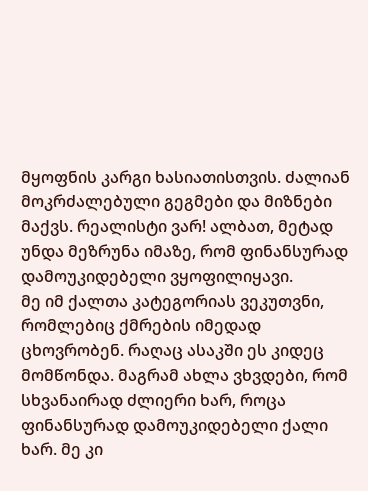მყოფნის კარგი ხასიათისთვის. ძალიან მოკრძალებული გეგმები და მიზნები მაქვს. რეალისტი ვარ! ალბათ, მეტად უნდა მეზრუნა იმაზე, რომ ფინანსურად დამოუკიდებელი ვყოფილიყავი.
მე იმ ქალთა კატეგორიას ვეკუთვნი, რომლებიც ქმრების იმედად ცხოვრობენ. რაღაც ასაკში ეს კიდეც მომწონდა. მაგრამ ახლა ვხვდები, რომ სხვანაირად ძლიერი ხარ, როცა ფინანსურად დამოუკიდებელი ქალი ხარ. მე კი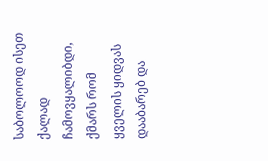საბოლოოდ ისეთ ქალად ჩამოვყალიბდი, ქმარს რომ ყველის ყიდვას დააბარებ და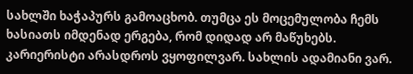სახლში ხაჭაპურს გამოაცხობ. თუმცა ეს მოცემულობა ჩემს ხასიათს იმდენად ერგება, რომ დიდად არ მაწუხებს. კარიერისტი არასდროს ვყოფილვარ. სახლის ადამიანი ვარ.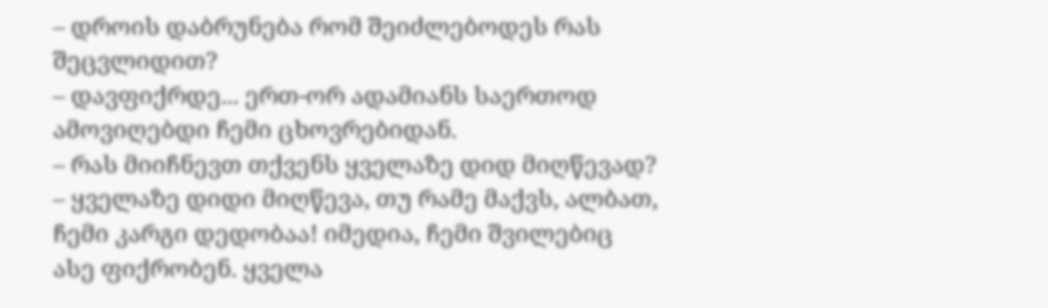– დროის დაბრუნება რომ შეიძლებოდეს რას შეცვლიდით?
– დავფიქრდე... ერთ-ორ ადამიანს საერთოდ ამოვიღებდი ჩემი ცხოვრებიდან.
– რას მიიჩნევთ თქვენს ყველაზე დიდ მიღწევად?
– ყველაზე დიდი მიღწევა, თუ რამე მაქვს, ალბათ, ჩემი კარგი დედობაა! იმედია, ჩემი შვილებიც ასე ფიქრობენ. ყველა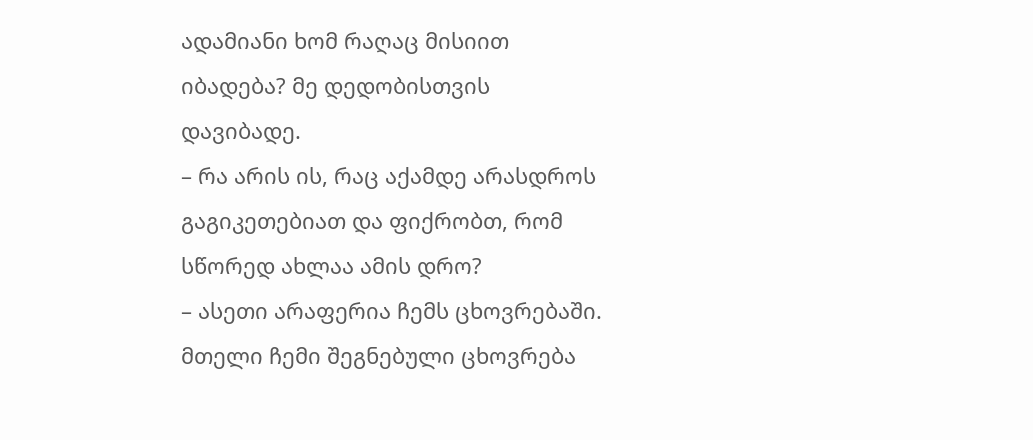ადამიანი ხომ რაღაც მისიით იბადება? მე დედობისთვის დავიბადე.
– რა არის ის, რაც აქამდე არასდროს გაგიკეთებიათ და ფიქრობთ, რომ სწორედ ახლაა ამის დრო?
– ასეთი არაფერია ჩემს ცხოვრებაში. მთელი ჩემი შეგნებული ცხოვრება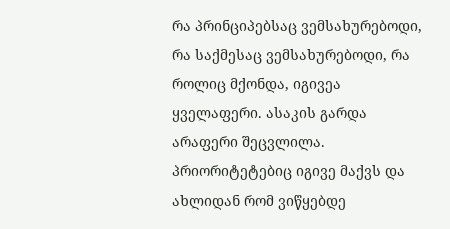რა პრინციპებსაც ვემსახურებოდი, რა საქმესაც ვემსახურებოდი, რა როლიც მქონდა, იგივეა ყველაფერი. ასაკის გარდა არაფერი შეცვლილა. პრიორიტეტებიც იგივე მაქვს და ახლიდან რომ ვიწყებდე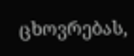ცხოვრებას,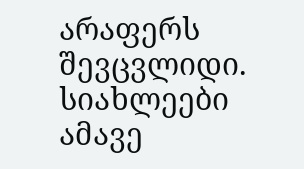არაფერს შევცვლიდი.
სიახლეები ამავე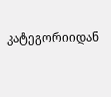კატეგორიიდან